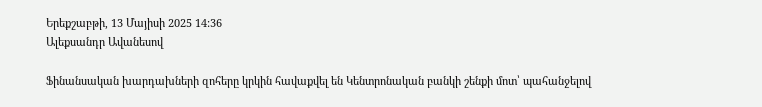Երեքշաբթի, 13 Մայիսի 2025 14:36
Ալեքսանդր Ավանեսով

Ֆինանսական խարդախների զոհերը կրկին հավաքվել են Կենտրոնական բանկի շենքի մոտ՝ պահանջելով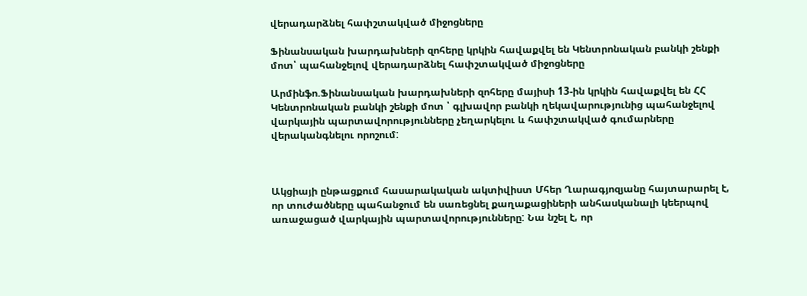վերադարձնել հափշտակված միջոցները

Ֆինանսական խարդախների զոհերը կրկին հավաքվել են Կենտրոնական բանկի շենքի մոտ՝ պահանջելով վերադարձնել հափշտակված միջոցները

Արմինֆո.Ֆինանսական խարդախների զոհերը մայիսի 13-ին կրկին հավաքվել են ՀՀ Կենտրոնական բանկի շենքի մոտ ՝ գլխավոր բանկի ղեկավարությունից պահանջելով վարկային պարտավորությունները չեղարկելու և հափշտակված գումարները վերականգնելու որոշում:



Ակցիայի ընթացքում հասարակական ակտիվիստ Մհեր Ղարագյոզյանը հայտարարել է, որ տուժածները պահանջում են սառեցնել քաղաքացիների անհասկանալի կեերպով առաջացած վարկային պարտավորությունները: Նա նշել է, որ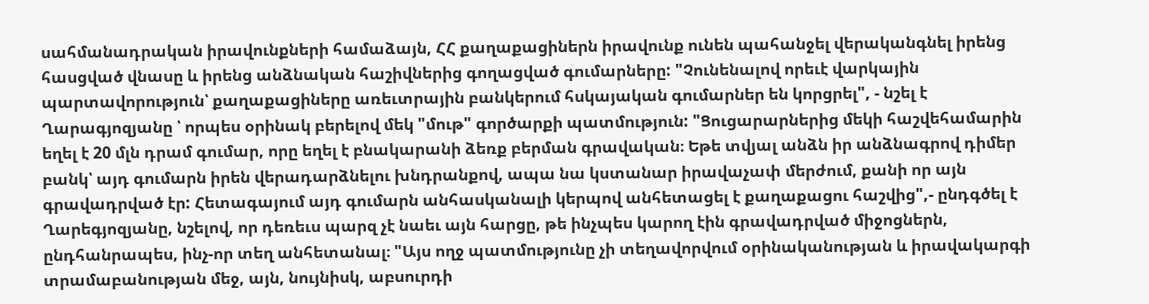սահմանադրական իրավունքների համաձայն, ՀՀ քաղաքացիներն իրավունք ունեն պահանջել վերականգնել իրենց հասցված վնասը և իրենց անձնական հաշիվներից գողացված գումարները: "Չունենալով որեւէ վարկային պարտավորություն՝ քաղաքացիները առեւտրային բանկերում հսկայական գումարներ են կորցրել", - նշել է Ղարագյոզյանը ՝ որպես օրինակ բերելով մեկ "մութ" գործարքի պատմություն: "Ցուցարարներից մեկի հաշվեհամարին եղել է 20 մլն դրամ գումար, որը եղել է բնակարանի ձեռք բերման գրավական։ Եթե տվյալ անձն իր անձնագրով դիմեր բանկ՝ այդ գումարն իրեն վերադարձնելու խնդրանքով, ապա նա կստանար իրավաչափ մերժում, քանի որ այն գրավադրված էր: Հետագայում այդ գումարն անհասկանալի կերպով անհետացել է քաղաքացու հաշվից",- ընդգծել է Ղարեգյոզյանը, նշելով, որ դեռեւս պարզ չէ նաեւ այն հարցը, թե ինչպես կարող էին գրավադրված միջոցներն, ընդհանրապես, ինչ-որ տեղ անհետանալ։ "Այս ողջ պատմությունը չի տեղավորվում օրինականության և իրավակարգի տրամաբանության մեջ, այն, նույնիսկ, աբսուրդի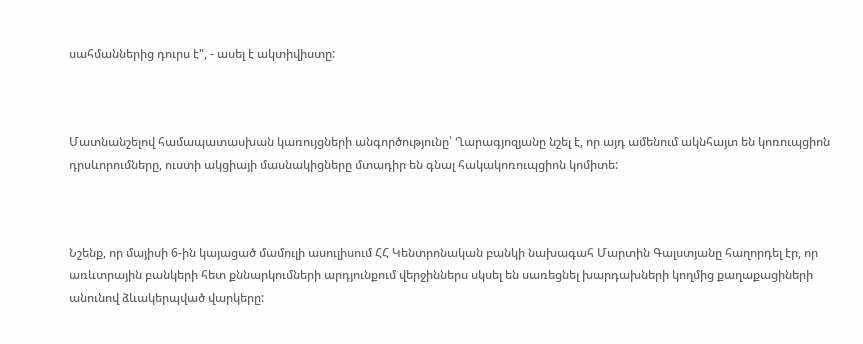սահմաններից դուրս է", - ասել է ակտիվիստը:



Մատնանշելով համապատասխան կառույցների անգործությունը՝ Ղարագյոզյանը նշել է, որ այդ ամենում ակնհայտ են կոռուպցիոն դրսևորումները, ուստի ակցիայի մասնակիցները մտադիր են գնալ հակակոռուպցիոն կոմիտե:



Նշենք, որ մայիսի 6-ին կայացած մամուլի ասուլիսում ՀՀ Կենտրոնական բանկի նախագահ Մարտին Գալստյանը հաղորդել էր, որ առևտրային բանկերի հետ քննարկումների արդյունքում վերջիններս սկսել են սառեցնել խարդախների կողմից քաղաքացիների անունով ձևակերպված վարկերը: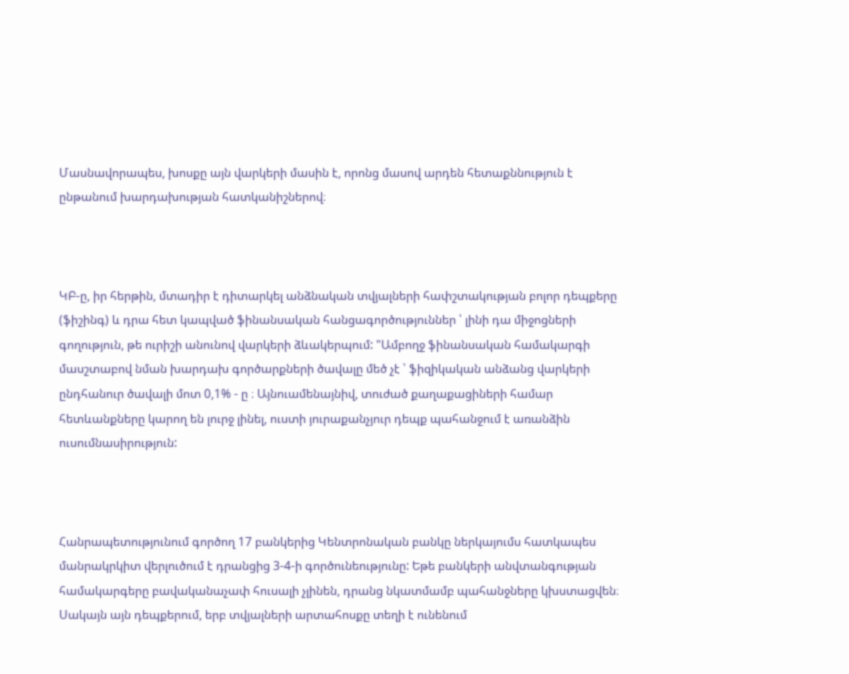Մասնավորապես, խոսքը այն վարկերի մասին է, որոնց մասով արդեն հետաքննություն է ընթանում խարդախության հատկանիշներով։



ԿԲ-ը, իր հերթին, մտադիր է դիտարկել անձնական տվյալների հափշտակության բոլոր դեպքերը (ֆիշինգ) և դրա հետ կապված ֆինանսական հանցագործություններ ՝ լինի դա միջոցների գողություն, թե ուրիշի անունով վարկերի ձևակերպում: "Ամբողջ ֆինանսական համակարգի մասշտաբով նման խարդախ գործարքների ծավալը մեծ չէ ՝ ֆիզիկական անձանց վարկերի ընդհանուր ծավալի մոտ 0,1% - ը ։ Այնուամենայնիվ, տուժած քաղաքացիների համար հետևանքները կարող են լուրջ լինել, ուստի յուրաքանչյուր դեպք պահանջում է առանձին ուսումնասիրություն:



Հանրապետությունում գործող 17 բանկերից Կենտրոնական բանկը ներկայումս հատկապես մանրակրկիտ վերլուծում է դրանցից 3-4-ի գործունեությունը: Եթե բանկերի անվտանգության համակարգերը բավականաչափ հուսալի չլինեն, դրանց նկատմամբ պահանջները կխստացվեն։ Սակայն այն դեպքերում, երբ տվյալների արտահոսքը տեղի է ունենում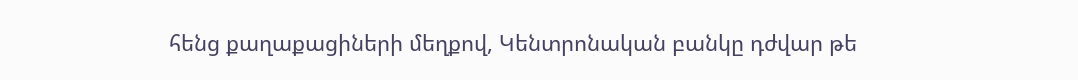հենց քաղաքացիների մեղքով, Կենտրոնական բանկը դժվար թե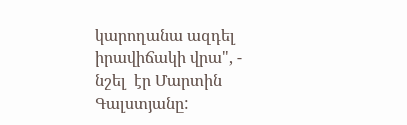կարողանա ազդել իրավիճակի վրա", - նշել  էր Մարտին Գալստյանը: